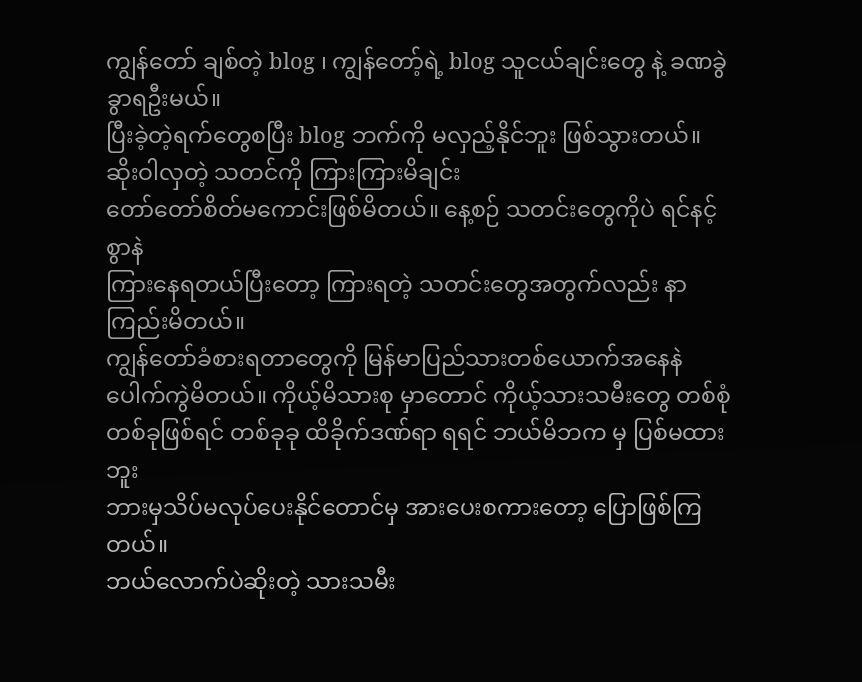ကျွန်တော် ချစ်တဲ့ blog ၊ ကျွန်တော့်ရဲ့ blog သူငယ်ချင်းတွေ နဲ့ ခဏခွဲခွာရဦးမယ်။
ပြီးခဲ့တဲ့ရက်တွေစပြီး blog ဘက်ကို မလှည့်နိုင်ဘူး ဖြစ်သွားတယ်။
ဆိုးဝါလှတဲ့ သတင်ကို ကြားကြားမိချင်း
တော်တော်စိတ်မကောင်းဖြစ်မိတယ်။ နေ့စဉ် သတင်းတွေကိုပဲ ရင်နင့်စွာနဲ
ကြားနေရတယ်ပြီးတော့ ကြားရတဲ့ သတင်းတွေအတွက်လည်း နာကြည်းမိတယ်။
ကျွန်တော်ခံစားရတာတွေကို မြန်မာပြည်သားတစ်ယောက်အနေနဲ
ပေါက်ကွဲမိတယ်။ ကိုယ့်မိသားစု မှာတောင် ကိုယ့်သားသမီးတွေ တစ်စုံ
တစ်ခုဖြစ်ရင် တစ်ခုခု ထိခိုက်ဒဏ်ရာ ရရင် ဘယ်မိဘက မှ ပြစ်မထားဘူး
ဘားမှသိပ်မလုပ်ပေးနိုင်တောင်မှ အားပေးစကားတော့ ပြောဖြစ်ကြတယ်။
ဘယ်လောက်ပဲဆိုးတဲ့ သားသမီး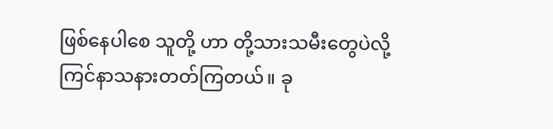ဖြစ်နေပါစေ သူတို့ ဟာ တို့သားသမီးတွေပဲလို့
ကြင်နာသနားတတ်ကြတယ်။ ခု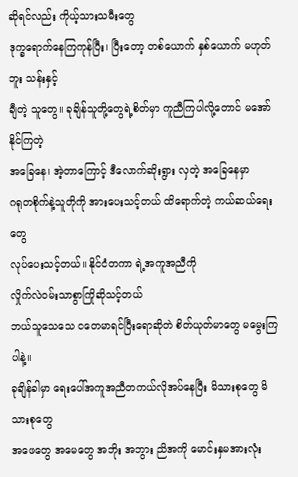ဆိုရင်လည်း ကိုယ့်သားသမီးတွေ
ဒုက္ခရောက်နေကြကုန်ပြီး၊ ပြီးတော့ တစ်ယောက် နှစ်ယောက် မဟုတ်ဘူး သန်းနှင့်
ချီတဲ့ သူတွေ။ ခုချိန်သူတို့တွေရဲ့စိတ်မှာ ကူညီကြပါလို့တောင် မအော်နိုင်ကြတဲ့
အခြေနေ၊ အဲ့တာကြောင့် ဒီလောက်ဆိုးရွား လှတဲ့ အခြေနေမှာ
ဂရုတစိုက်နဲ့သူတိုကို အားပေးသင့်တယ် ထိရောက်တဲ့ ကယ်ဆယ်ရေးတွေ
လုပ်ပေးသင့်တယ်။ နိုင်ငံတကာ ရဲ့အကူအညီကို
လှိုက်လဲဝမ်းသာစွာကြိုဆိုသင့်တယ်
ဘယ်သူသေသေ ငတေမာရင်ပြီးရောဆိုတဲ စိတ်ယုတ်မာတွေ မမွေးကြပါနဲ့။
ခုချိန်ခါမှာ ရေးပေါ်အကူအညီတကယ်လိုအပ်နေပြီး မိသားစုတွေ မိသားစုတွေ
အဖေတွေ အမေတွေ အဘိုး အဘွား ညိအကို မောင်းနှမအားလုံး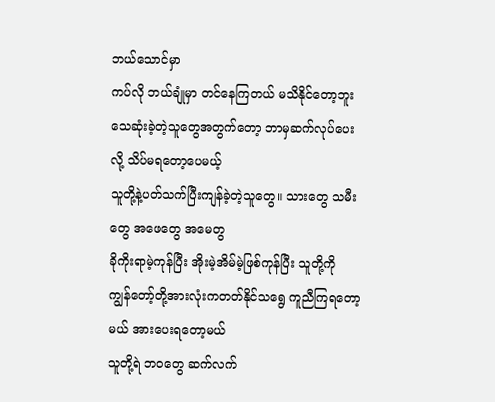ဘယ်သောင်မှာ
ကပ်လို ဘယ်ချုံမှာ တင်နေကြတယ် မသိနိုင်တော့ဘူး
သေဆုံးခဲ့တဲ့သူတွေအတွက်တော့ ဘာမှဆက်လုပ်ပေးလို့ သိပ်မရတော့ပေမယ့်
သူတို့နဲ့ပတ်သက်ပြီးကျန်ခဲ့တဲ့သူတွေ။ သားတွေ သမီးတွေ အဖေတွေ အမေတွ
ခိုကိုးရာမဲ့ကုန်ပြီး အိုးမဲ့အိမ်မဲ့ဖြစ်ကုန်ပြီး သူတို့ကို
ကျွန်တော့်တို့အားလုံးကတတ်နိုင်သရွေ ကူညီကြရတော့မယ် အားပေးရတော့မယ်
သူတို့ရဲ ဘဝတွေ ဆက်လက်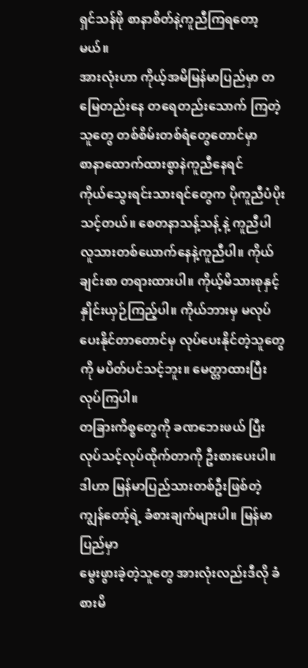ရှင်သန်ဖို စာနာစိတ်နဲ့ကူညီကြရတော့မယ်။
အားလုံးဟာ ကိုယ့်အမိမြန်မာပြည်မှာ တမြေတည်းနေ တရေတည်းသောက် ကြတဲ့ သူတွေ တစ်စိမ်းတစ်ရံတွေတောင်မှာ
စာနာထောက်ထားစွာနဲကူညီနေရင်
ကိုယ်သွေးရင်းသားရင်တွေက ပိုကူညီပံပိုးသင့်တယ်။ စေတနာသန့်သန့် နဲ့ ကူညီပါ
လူသားတစ်ယောက်နေနဲ့ကူညီပါ။ ကိုယ်ချင်းစာ တရားထားပါ။ ကိုယ့်မိသားစုနှင့်
နှိုင်းယှဉ်ကြည့်ပါ။ ကိုယ်ဘားမှ မလုပ်ပေးနိုင်တာတောင်မှ လုပ်ပေးနိုင်တဲ့သူတွေကို မပိတ်ပင်သင့်ဘူး။ မေတ္တာထားပြီး လုပ်ကြပါ။
တခြားကိစ္စတွေကို ခဏဘေးဖယ် ပြီး
လုပ်သင့်လုပ်ထိုက်တာကို ဦးစားပေးပါ။
ဒါဟာ မြန်မာပြည်သားတစ်ဦးဖြစ်တဲ့ ကျွန်တော့်ရဲ့ ခံစားချက်များပါ။ မြန်မာပြည်မှာ
မွေးဖွားခဲ့တဲ့သူတွေ အားလုံးလည်းဒီလို ခံစားမိ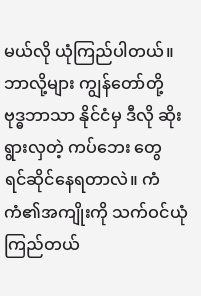မယ်လို ယုံကြည်ပါတယ်။
ဘာလို့များ ကျွန်တော်တို့ ဗုဒ္ဓဘာသာ နိုင်ငံမှ ဒီလို ဆိုးရွားလှတဲ့ ကပ်ဘေး တွေ
ရင်ဆိုင်နေရတာလဲ။ ကံကံ၏အကျိုးကို သက်ဝင်ယုံကြည်တယ်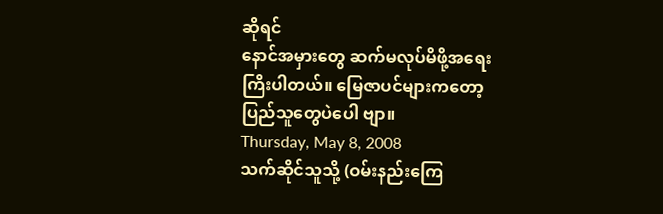ဆိုရင်
နောင်အမှားတွေ ဆက်မလုပ်မိဖို့အရေးကြိးပါတယ်။ မြေဇာပင်များကတော့
ပြည်သူတွေပဲပေါ ဗျာ။
Thursday, May 8, 2008
သက်ဆိုင်သူသို့ (ဝမ်းနည်းကြေ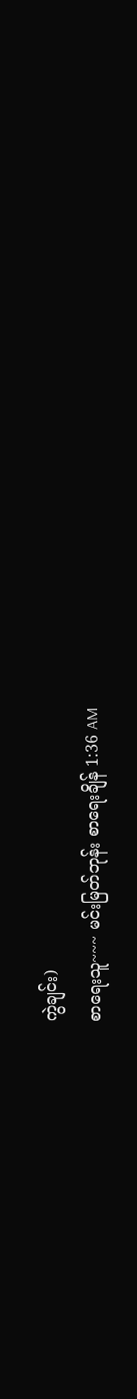ကွဲချင်း)
စာရေးသူ~~~ မင်းမြတ်ဘုန်း စာရေးချိန် 1:36 AM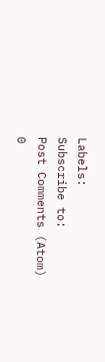Labels:
Subscribe to:
Post Comments (Atom)
0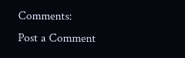Comments:
Post a Comment